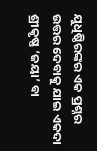ଯୁଧିଷ୍ଠିରଙ୍କର ଏକ ପ୍ରଶ୍ନର ଉତ୍ତର ଦେବାକୁ ଯାଇ ଏକଦା ଶ୍ରୀକୃଷ୍ଣ ‘ଜୟା’ ବା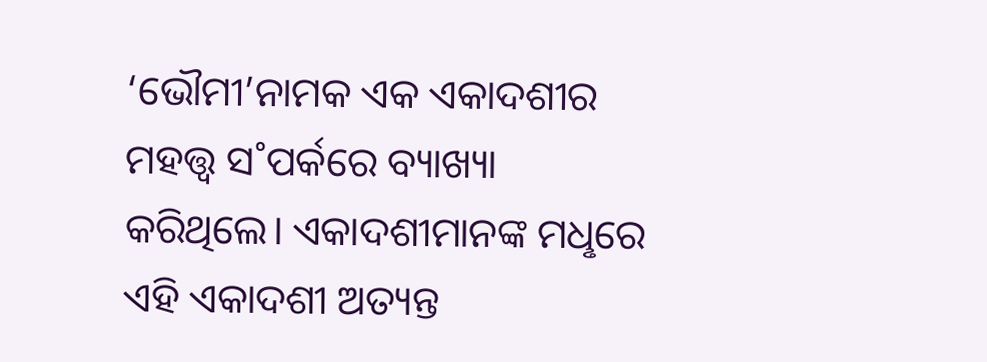‘ଭୌମୀ’ନାମକ ଏକ ଏକାଦଶୀର ମହତ୍ତ୍ବ ସ˚ପର୍କରେ ବ୍ୟାଖ୍ୟା କରିଥିଲେ। ଏକାଦଶୀମାନଙ୍କ ମଧୢରେ ଏହି ଏକାଦଶୀ ଅତ୍ୟନ୍ତ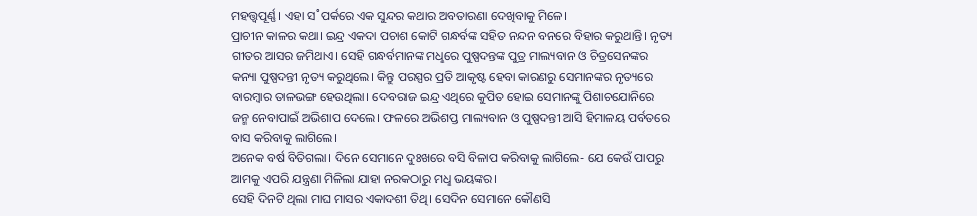ମହତ୍ତ୍ବପୂର୍ଣ୍ଣ। ଏହା ସ˚ପର୍କରେ ଏକ ସୁନ୍ଦର କଥାର ଅବତାରଣା ଦେଖିବାକୁ ମିଳେ।
ପ୍ରାଚୀନ କାଳର କଥା। ଇନ୍ଦ୍ର ଏକଦା ପଚାଶ କୋଟି ଗନ୍ଧର୍ବଙ୍କ ସହିତ ନନ୍ଦନ ବନରେ ବିହାର କରୁଥାନ୍ତି। ନୃତ୍ୟ ଗୀତର ଆସର ଜମିଥାଏ। ସେହି ଗନ୍ଧର୍ବମାନଙ୍କ ମଧୢରେ ପୁଷ୍ପଦନ୍ତଙ୍କ ପୁତ୍ର ମାଲ୍ୟବାନ ଓ ଚିତ୍ରସେନଙ୍କର କନ୍ୟା ପୁଷ୍ପଦନ୍ତୀ ନୃତ୍ୟ କରୁଥିଲେ। କିନ୍ତୁ ପରସ୍ପର ପ୍ରତି ଆକୃଷ୍ଟ ହେବା କାରଣରୁ ସେମାନଙ୍କର ନୃତ୍ୟରେ ବାରମ୍ବାର ତାଳଭଙ୍ଗ ହେଉଥିଲା। ଦେବରାଜ ଇନ୍ଦ୍ର ଏଥିରେ କୁପିତ ହୋଇ ସେମାନଙ୍କୁ ପିଶାଚଯୋନିରେ ଜନ୍ମ ନେବାପାଇଁ ଅଭିଶାପ ଦେଲେ। ଫଳରେ ଅଭିଶପ୍ତ ମାଲ୍ୟବାନ ଓ ପୁଷ୍ପଦନ୍ତୀ ଆସି ହିମାଳୟ ପର୍ବତରେ ବାସ କରିବାକୁ ଲାଗିଲେ।
ଅନେକ ବର୍ଷ ବିତିଗଲା। ଦିନେ ସେମାନେ ଦୁଃଖରେ ବସି ବିଳାପ କରିବାକୁ ଲାଗିଲେ- ଯେ କେଉଁ ପାପରୁ ଆମକୁ ଏପରି ଯନ୍ତ୍ରଣା ମିଳିଲା ଯାହା ନରକଠାରୁ ମଧୢ ଭୟଙ୍କର।
ସେହି ଦିନଟି ଥିଲା ମାଘ ମାସର ଏକାଦଶୀ ତିଥି। ସେଦିନ ସେମାନେ କୌଣସି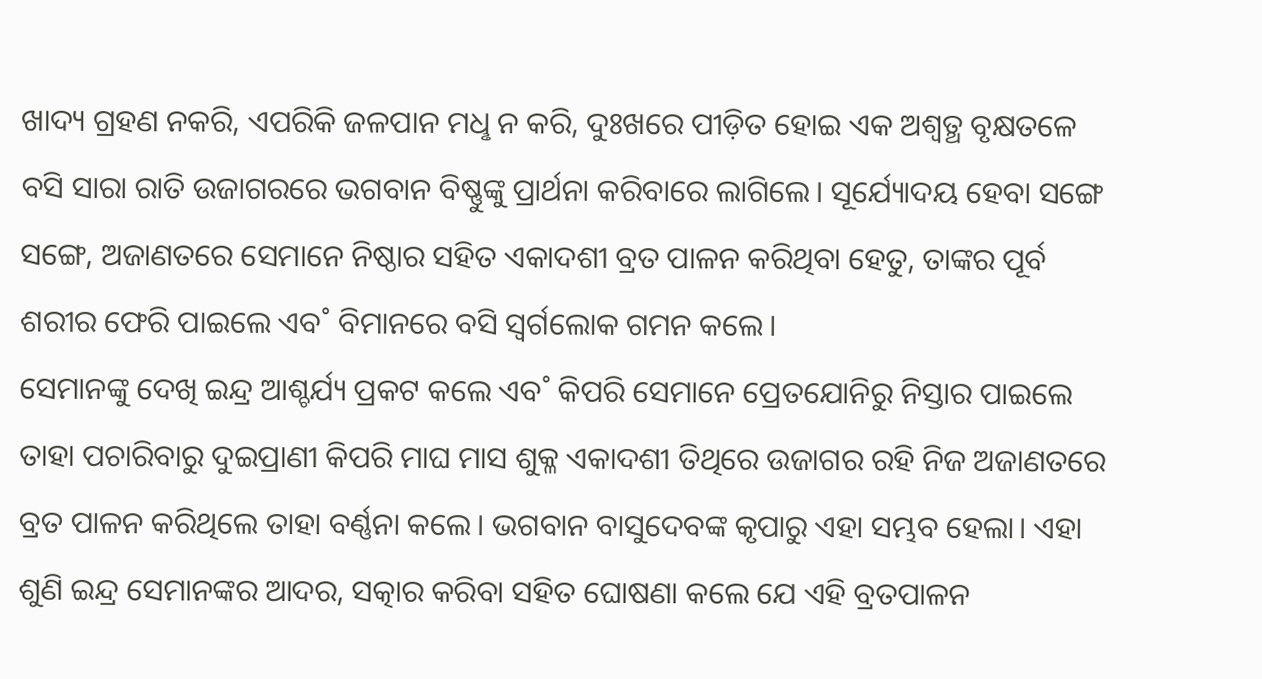ଖାଦ୍ୟ ଗ୍ରହଣ ନକରି, ଏପରିକି ଜଳପାନ ମଧୢ ନ କରି, ଦୁଃଖରେ ପୀଡ଼ିତ ହୋଇ ଏକ ଅଶ୍ବତ୍ଥ ବୃକ୍ଷତଳେ ବସି ସାରା ରାତି ଉଜାଗରରେ ଭଗବାନ ବିଷ୍ଣୁଙ୍କୁ ପ୍ରାର୍ଥନା କରିବାରେ ଲାଗିଲେ। ସୂର୍ଯ୍ୟୋଦୟ ହେବା ସଙ୍ଗେ ସଙ୍ଗେ, ଅଜାଣତରେ ସେମାନେ ନିଷ୍ଠାର ସହିତ ଏକାଦଶୀ ବ୍ରତ ପାଳନ କରିଥିବା ହେତୁ, ତାଙ୍କର ପୂର୍ବ ଶରୀର ଫେରି ପାଇଲେ ଏବ˚ ବିମାନରେ ବସି ସ୍ବର୍ଗଲୋକ ଗମନ କଲେ।
ସେମାନଙ୍କୁ ଦେଖି ଇନ୍ଦ୍ର ଆଶ୍ଚର୍ଯ୍ୟ ପ୍ରକଟ କଲେ ଏବ˚ କିପରି ସେମାନେ ପ୍ରେତଯୋନିରୁ ନିସ୍ତାର ପାଇଲେ ତାହା ପଚାରିବାରୁ ଦୁଇପ୍ରାଣୀ କିପରି ମାଘ ମାସ ଶୁକ୍ଳ ଏକାଦଶୀ ତିଥିରେ ଉଜାଗର ରହି ନିଜ ଅଜାଣତରେ ବ୍ରତ ପାଳନ କରିଥିଲେ ତାହା ବର୍ଣ୍ଣନା କଲେ। ଭଗବାନ ବାସୁଦେବଙ୍କ କୃପାରୁ ଏହା ସମ୍ଭବ ହେଲା। ଏହା ଶୁଣି ଇନ୍ଦ୍ର ସେମାନଙ୍କର ଆଦର, ସତ୍କାର କରିବା ସହିତ ଘୋଷଣା କଲେ ଯେ ଏହି ବ୍ରତପାଳନ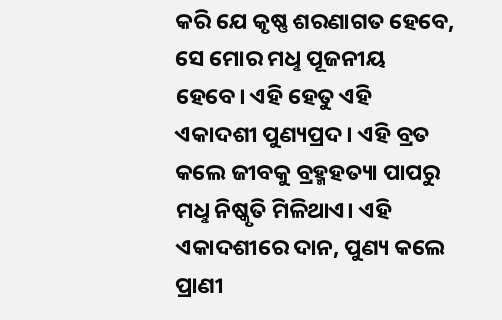କରି ଯେ କୃଷ୍ଣ ଶରଣାଗତ ହେବେ, ସେ ମୋର ମଧୢ ପୂଜନୀୟ ହେବେ। ଏହି ହେତୁ ଏହି ଏକାଦଶୀ ପୁଣ୍ୟପ୍ରଦ। ଏହି ବ୍ରତ କଲେ ଜୀବକୁ ବ୍ରହ୍ମହତ୍ୟା ପାପରୁ ମଧୢ ନିଷ୍କୃତି ମିଳିଥାଏ। ଏହି ଏକାଦଶୀରେ ଦାନ, ପୁଣ୍ୟ କଲେ ପ୍ରାଣୀ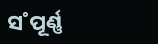ସ˚ପୂର୍ଣ୍ଣ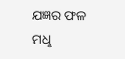ଯଜ୍ଞର ଫଳ ମଧୢ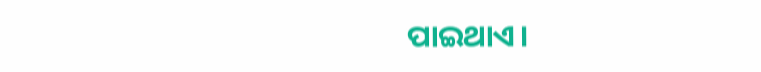ପାଇଥାଏ।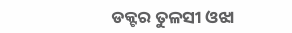ଡକ୍ଟର ତୁଳସୀ ଓଝା